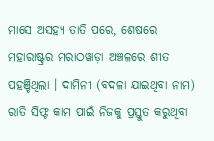ମାସେ ଅସହ୍ୟ ତାତି ପରେ, ଶେଷରେ ମହାରାଷ୍ଟ୍ରର ମରାଠୱାଡ଼ା ଅଞ୍ଚଳରେ ଶୀତ ପହଞ୍ଚିଥିଲା । ଦାମିନୀ (ବଦଳା ଯାଇଥିବା ନାମ) ରାତି ସିଫ୍ଟ କାମ ପାଇଁ ନିଜକୁ ପ୍ରସ୍ତୁତ କରୁଥିବା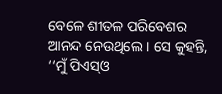ବେଳେ ଶୀତଳ ପରିବେଶର ଆନନ୍ଦ ନେଉଥିଲେ । ସେ କୁହନ୍ତି, ‘‘ମୁଁ ପିଏସ୍ଓ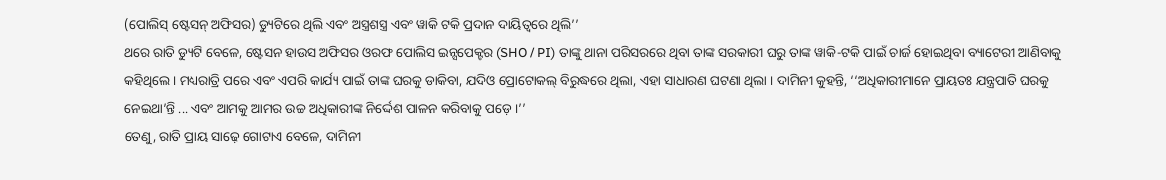(ପୋଲିସ୍ ଷ୍ଟେସନ୍ ଅଫିସର) ଡ୍ୟୁଟିରେ ଥିଲି ଏବଂ ଅସ୍ତ୍ରଶସ୍ତ୍ର ଏବଂ ୱାକି ଟକି ପ୍ରଦାନ ଦାୟିତ୍ୱରେ ଥିଲି’’
ଥରେ ରାତି ଡ୍ୟୁଟି ବେଳେ, ଷ୍ଟେସନ ହାଉସ ଅଫିସର ଓରଫ ପୋଲିସ ଇନ୍ସପେକ୍ଟର (SHO / PI) ତାଙ୍କୁ ଥାନା ପରିସରରେ ଥିବା ତାଙ୍କ ସରକାରୀ ଘରୁ ତାଙ୍କ ୱାକି-ଟକି ପାଇଁ ଚାର୍ଜ ହୋଇଥିବା ବ୍ୟାଟେରୀ ଆଣିବାକୁ କହିଥିଲେ। ମଧ୍ୟରାତ୍ରି ପରେ ଏବଂ ଏପରି କାର୍ଯ୍ୟ ପାଇଁ ତାଙ୍କ ଘରକୁ ଡାକିବା, ଯଦିଓ ପ୍ରୋଟୋକଲ୍ ବିରୁଦ୍ଧରେ ଥିଲା, ଏହା ସାଧାରଣ ଘଟଣା ଥିଲା । ଦାମିନୀ କୁହନ୍ତି, ‘‘ଅଧିକାରୀମାନେ ପ୍ରାୟତଃ ଯନ୍ତ୍ରପାତି ଘରକୁ ନେଇଥା’ନ୍ତି ... ଏବଂ ଆମକୁ ଆମର ଉଚ୍ଚ ଅଧିକାରୀଙ୍କ ନିର୍ଦ୍ଦେଶ ପାଳନ କରିବାକୁ ପଡ଼େ ।’’
ତେଣୁ, ରାତି ପ୍ରାୟ ସାଢ଼େ ଗୋଟାଏ ବେଳେ, ଦାମିନୀ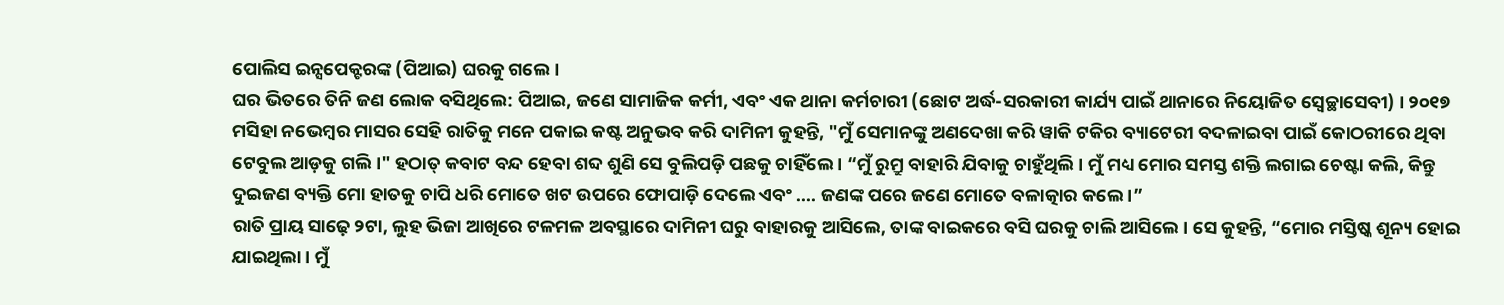ପୋଲିସ ଇନ୍ସପେକ୍ଟରଙ୍କ (ପିଆଇ) ଘରକୁ ଗଲେ ।
ଘର ଭିତରେ ତିନି ଜଣ ଲୋକ ବସିଥିଲେ: ପିଆଇ, ଜଣେ ସାମାଜିକ କର୍ମୀ, ଏବଂ ଏକ ଥାନା କର୍ମଚାରୀ (ଛୋଟ ଅର୍ଦ୍ଧ-ସରକାରୀ କାର୍ଯ୍ୟ ପାଇଁ ଥାନାରେ ନିୟୋଜିତ ସ୍ୱେଚ୍ଛାସେବୀ) । ୨୦୧୭ ମସିହା ନଭେମ୍ବର ମାସର ସେହି ରାତିକୁ ମନେ ପକାଇ କଷ୍ଟ ଅନୁଭବ କରି ଦାମିନୀ କୁହନ୍ତି, "ମୁଁ ସେମାନଙ୍କୁ ଅଣଦେଖା କରି ୱାକି ଟକିର ବ୍ୟାଟେରୀ ବଦଳାଇବା ପାଇଁ କୋଠରୀରେ ଥିବା ଟେବୁଲ ଆଡ଼କୁ ଗଲି ।" ହଠାତ୍ କବାଟ ବନ୍ଦ ହେବା ଶବ୍ଦ ଶୁଣି ସେ ବୁଲିପଡ଼ି ପଛକୁ ଚାହିଁଲେ । “ମୁଁ ରୁମ୍ରୁ ବାହାରି ଯିବାକୁ ଚାହୁଁଥିଲି । ମୁଁ ମଧ୍ୟ ମୋର ସମସ୍ତ ଶକ୍ତି ଲଗାଇ ଚେଷ୍ଟା କଲି, କିନ୍ତୁ ଦୁଇଜଣ ବ୍ୟକ୍ତି ମୋ ହାତକୁ ଚାପି ଧରି ମୋତେ ଖଟ ଉପରେ ଫୋପାଡ଼ି ଦେଲେ ଏବଂ .... ଜଣଙ୍କ ପରେ ଜଣେ ମୋତେ ବଳାତ୍କାର କଲେ ।”
ରାତି ପ୍ରାୟ ସାଢ଼େ ୨ଟା, ଲୁହ ଭିଜା ଆଖିରେ ଟଳମଳ ଅବସ୍ଥାରେ ଦାମିନୀ ଘରୁ ବାହାରକୁ ଆସିଲେ, ତାଙ୍କ ବାଇକରେ ବସି ଘରକୁ ଚାଲି ଆସିଲେ । ସେ କୁହନ୍ତି, “ମୋର ମସ୍ତିଷ୍କ ଶୂନ୍ୟ ହୋଇ ଯାଇଥିଲା । ମୁଁ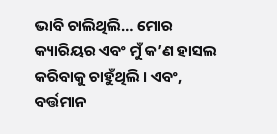ଭାବି ଚାଲିଥିଲି… ମୋର କ୍ୟାରିୟର ଏବଂ ମୁଁ କ’ଣ ହାସଲ କରିବାକୁ ଚାହୁଁଥିଲି । ଏବଂ, ବର୍ତ୍ତମାନ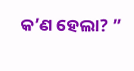କ’ଣ ହେଲା? ”